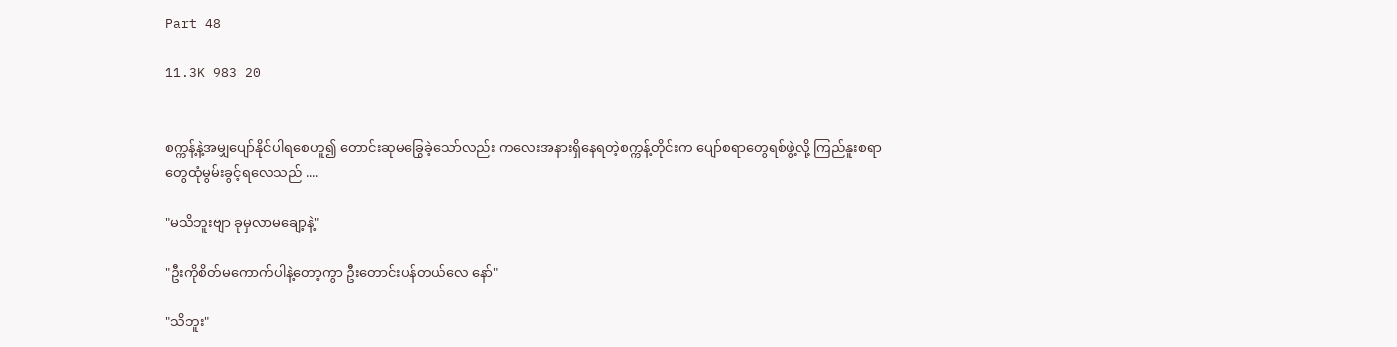Part 48

11.3K 983 20


စက္ကန့်နဲ့အမျှပျော်နိုင်ပါရစေဟူ၍ တောင်းဆုမခြွေခဲ့သော်လည်း ကလေးအနားရှိနေရတဲ့စက္ကန့်တိုင်းက ပျော်စရာတွေရစ်ဖွဲ့လို့ ကြည်နူးစရာတွေထုံမွမ်းခွင့်ရလေသည် ....

"မသိဘူးဗျာ ခုမှလာမချော့နဲ့"

"ဦးကိုစိတ်မကောက်ပါနဲ့တော့ကွာ ဦးတောင်းပန်တယ်လေ နော်"

"သိဘူး"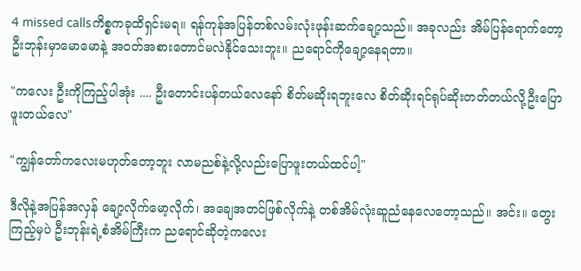4 missed callsကိစ္စကခုထိရှင်းမရ။ ရန်ကုန်အပြန်တစ်လမ်းလုံးဖုန်းဆက်ချော့သည်။ အခုလည်း အိမ်ပြန်ရောက်တော့ ဦးဘုန်းမှာမောမောနဲ့ အဝတ်အစားတောင်မလဲနိုင်သေးဘူး။ ညရောင်ကိုချော့နေရတာ။

"ကလေး ဦးကိုကြည့်ပါအုံး .... ဦးတောင်းပန်တယ်လေနော် စိတ်မဆိုးရဘူးလေ စိတ်ဆိုးရင်ရုပ်ဆိုးတတ်တယ်လို့ဦးပြောဖူးတယ်လေ"

"ကျွန်တော်ကလေးမဟုတ်တော့ဘူး လာမညစ်နဲ့လို့လည်းပြောဖူးတယ်ထင်ပါ့"

ဒီလိုနဲ့အပြန်အလှန် ချော့လိုက်မော့လိုက်၊ အချေအတင်ဖြစ်လိုက်နဲ့ တစ်အိမ်လုံးဆူညံနေလေတော့သည်။ အင်း။ တွေးကြည့်မှပဲ ဦးဘုန်းရဲ့စံအိမ်ကြီးက ညရောင်ဆိုတဲ့ကလေး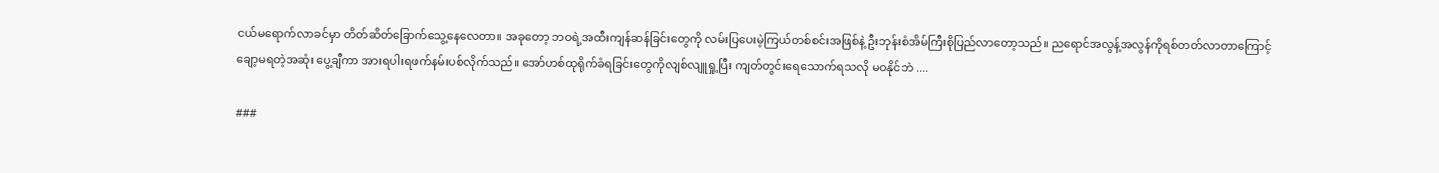ငယ်မရောက်လာခင်မှာ တိတ်ဆိတ်ခြောက်သွေ့နေလေတာ။ အခုတော့ ဘဝရဲ့အထီးကျန်ဆန်ခြင်းတွေကို လမ်းပြပေးမဲ့ကြယ်တစ်စင်းအဖြစ်နဲ့ ဦးဘုန်းစံအိမ်ကြီးစိုပြည်လာတော့သည်။ ညရောင်အလွန့်အလွန်ကိုရစ်တတ်လာတာကြောင့် ချော့မရတဲ့အဆုံး ပွေ့ချီကာ အားရပါးရဖက်နမ်းပစ်လိုက်သည်။ အော်ဟစ်ထုရိုက်ခံရခြင်းတွေကိုလျစ်လျူရှု့ပြီး ကျတ်တွင်းရေသောက်ရသလို မဝနိုင်ဘဲ ....

###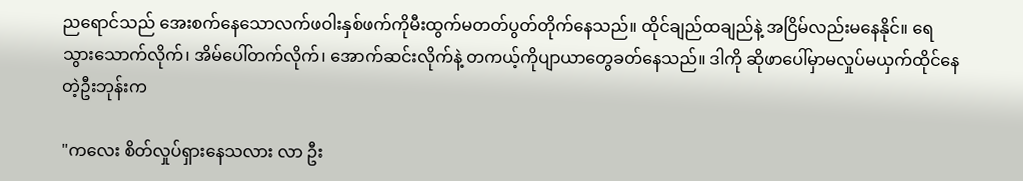ညရောင်သည် အေးစက်နေသောလက်ဖဝါးနှစ်ဖက်ကိုမီးထွက်မတတ်ပွတ်တိုက်နေသည်။ ထိုင်ချည်ထချည်နဲ့ အငြိမ်လည်းမနေနိုင်။ ရေသွားသောက်လိုက်၊ အိမ်ပေါ်တက်လိုက်၊ အောက်ဆင်းလိုက်နဲ့ တကယ့်ကိုပျာယာတွေခတ်နေသည်။ ဒါကို ဆိုဖာပေါ်မှာမလှုပ်မယှက်ထိုင်နေတဲ့ဦးဘုန်းက

"ကလေး စိတ်လှုပ်ရှားနေသလား လာ ဦး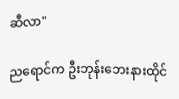ဆီလာ"

ညရောင်က ဦးဘုန်းဘေးနားထိုင်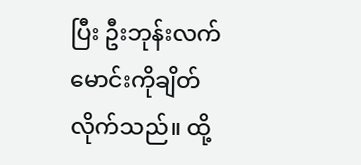ပြီး ဦးဘုန်းလက်မောင်းကိုချိတ်လိုက်သည်။ ထို့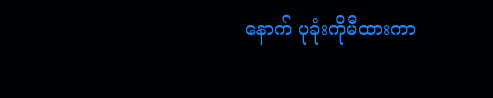နောက် ပုခုံးကိုမီထားကာ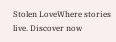Stolen LoveWhere stories live. Discover now